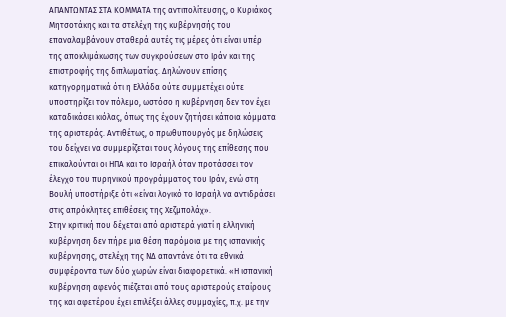ΑΠΑΝΤΩΝΤΑΣ ΣΤΑ ΚΟΜΜΑΤΑ της αντιπολίτευσης, ο Κυριάκος Μητσοτάκης και τα στελέχη της κυβέρνησής του επαναλαμβάνουν σταθερά αυτές τις μέρες ότι είναι υπέρ της αποκλιμάκωσης των συγκρούσεων στο Ιράν και της επιστροφής της διπλωματίας. Δηλώνουν επίσης κατηγορηματικά ότι η Ελλάδα ούτε συμμετέχει ούτε υποστηρίζει τον πόλεμο, ωστόσο η κυβέρνηση δεν τον έχει καταδικάσει κιόλας, όπως της έχουν ζητήσει κάποια κόμματα της αριστεράς. Αντιθέτως, ο πρωθυπουργός με δηλώσεις του δείχνει να συμμερίζεται τους λόγους της επίθεσης που επικαλούνται οι ΗΠΑ και το Ισραήλ όταν προτάσσει τον έλεγχο του πυρηνικού προγράμματος του Ιράν, ενώ στη Βουλή υποστήριξε ότι «είναι λογικό το Ισραήλ να αντιδράσει στις απρόκλητες επιθέσεις της Χεζμπολάχ».
Στην κριτική που δέχεται από αριστερά γιατί η ελληνική κυβέρνηση δεν πήρε μια θέση παρόμοια με της ισπανικής κυβέρνησης, στελέχη της ΝΔ απαντάνε ότι τα εθνικά συμφέροντα των δύο χωρών είναι διαφορετικά. «Η ισπανική κυβέρνηση αφενός πιέζεται από τους αριστερούς εταίρους της και αφετέρου έχει επιλέξει άλλες συμμαχίες, π.χ. με την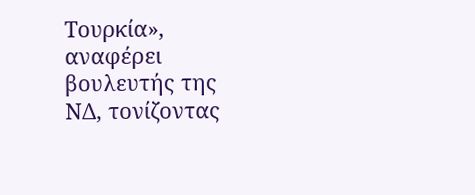Τουρκία», αναφέρει βουλευτής της ΝΔ, τονίζοντας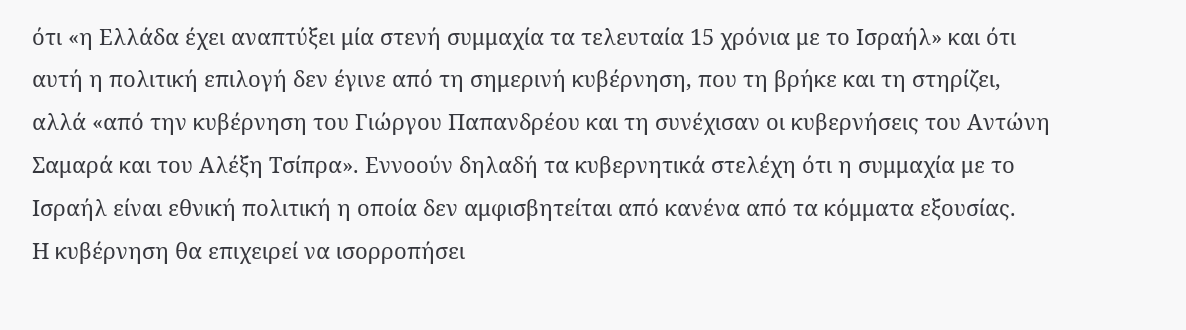ότι «η Ελλάδα έχει αναπτύξει μία στενή συμμαχία τα τελευταία 15 χρόνια με το Ισραήλ» και ότι αυτή η πολιτική επιλογή δεν έγινε από τη σημερινή κυβέρνηση, που τη βρήκε και τη στηρίζει, αλλά «από την κυβέρνηση του Γιώργου Παπανδρέου και τη συνέχισαν οι κυβερνήσεις του Αντώνη Σαμαρά και του Αλέξη Τσίπρα». Εννοούν δηλαδή τα κυβερνητικά στελέχη ότι η συμμαχία με το Ισραήλ είναι εθνική πολιτική η οποία δεν αμφισβητείται από κανένα από τα κόμματα εξουσίας.
Η κυβέρνηση θα επιχειρεί να ισορροπήσει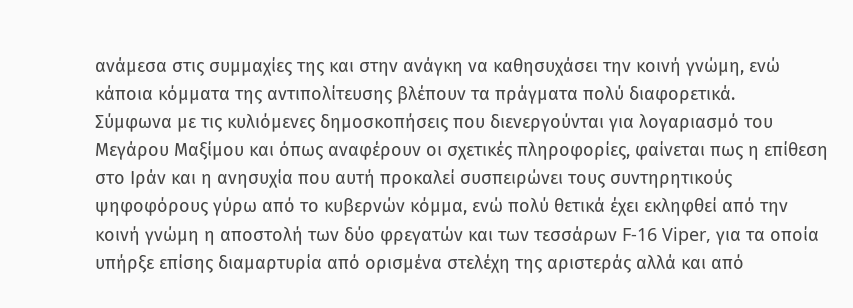ανάμεσα στις συμμαχίες της και στην ανάγκη να καθησυχάσει την κοινή γνώμη, ενώ κάποια κόμματα της αντιπολίτευσης βλέπουν τα πράγματα πολύ διαφορετικά.
Σύμφωνα με τις κυλιόμενες δημοσκοπήσεις που διενεργούνται για λογαριασμό του Μεγάρου Μαξίμου και όπως αναφέρουν οι σχετικές πληροφορίες, φαίνεται πως η επίθεση στο Ιράν και η ανησυχία που αυτή προκαλεί συσπειρώνει τους συντηρητικούς ψηφοφόρους γύρω από το κυβερνών κόμμα, ενώ πολύ θετικά έχει εκληφθεί από την κοινή γνώμη η αποστολή των δύο φρεγατών και των τεσσάρων F-16 Viper, για τα οποία υπήρξε επίσης διαμαρτυρία από ορισμένα στελέχη της αριστεράς αλλά και από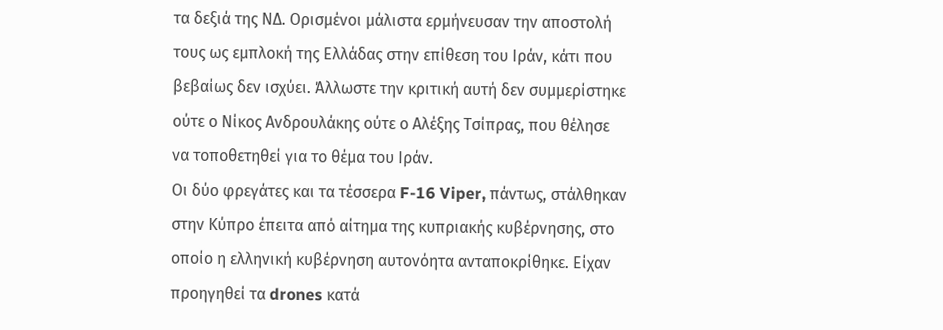τα δεξιά της ΝΔ. Ορισμένοι μάλιστα ερμήνευσαν την αποστολή τους ως εμπλοκή της Ελλάδας στην επίθεση του Ιράν, κάτι που βεβαίως δεν ισχύει. Άλλωστε την κριτική αυτή δεν συμμερίστηκε ούτε ο Νίκος Ανδρουλάκης ούτε ο Αλέξης Τσίπρας, που θέλησε να τοποθετηθεί για το θέμα του Ιράν.
Οι δύο φρεγάτες και τα τέσσερα F-16 Viper, πάντως, στάλθηκαν στην Κύπρο έπειτα από αίτημα της κυπριακής κυβέρνησης, στο οποίο η ελληνική κυβέρνηση αυτονόητα ανταποκρίθηκε. Είχαν προηγηθεί τα drones κατά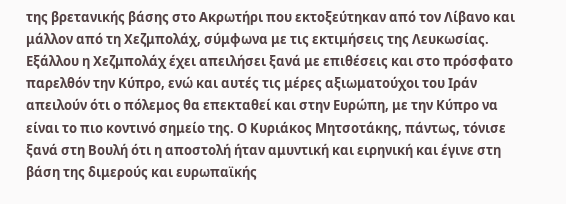της βρετανικής βάσης στο Ακρωτήρι που εκτοξεύτηκαν από τον Λίβανο και μάλλον από τη Χεζμπολάχ, σύμφωνα με τις εκτιμήσεις της Λευκωσίας. Εξάλλου η Χεζμπολάχ έχει απειλήσει ξανά με επιθέσεις και στο πρόσφατο παρελθόν την Κύπρο, ενώ και αυτές τις μέρες αξιωματούχοι του Ιράν απειλούν ότι ο πόλεμος θα επεκταθεί και στην Ευρώπη, με την Κύπρο να είναι το πιο κοντινό σημείο της. Ο Κυριάκος Μητσοτάκης, πάντως, τόνισε ξανά στη Βουλή ότι η αποστολή ήταν αμυντική και ειρηνική και έγινε στη βάση της διμερούς και ευρωπαϊκής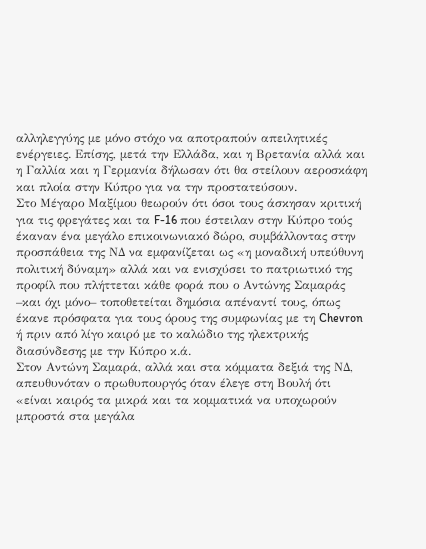αλληλεγγύης με μόνο στόχο να αποτραπούν απειλητικές ενέργειες. Επίσης, μετά την Ελλάδα, και η Βρετανία αλλά και η Γαλλία και η Γερμανία δήλωσαν ότι θα στείλουν αεροσκάφη και πλοία στην Κύπρο για να την προστατεύσουν.
Στο Μέγαρο Μαξίμου θεωρούν ότι όσοι τους άσκησαν κριτική για τις φρεγάτες και τα F-16 που έστειλαν στην Κύπρο τούς έκαναν ένα μεγάλο επικοινωνιακό δώρο, συμβάλλοντας στην προσπάθεια της ΝΔ να εμφανίζεται ως «η μοναδική υπεύθυνη πολιτική δύναμη» αλλά και να ενισχύσει το πατριωτικό της προφίλ που πλήττεται κάθε φορά που ο Αντώνης Σαμαράς –και όχι μόνο– τοποθετείται δημόσια απέναντί τους, όπως έκανε πρόσφατα για τους όρους της συμφωνίας με τη Chevron ή πριν από λίγο καιρό με το καλώδιο της ηλεκτρικής διασύνδεσης με την Κύπρο κ.ά.
Στον Αντώνη Σαμαρά, αλλά και στα κόμματα δεξιά της ΝΔ, απευθυνόταν ο πρωθυπουργός όταν έλεγε στη Βουλή ότι «είναι καιρός τα μικρά και τα κομματικά να υποχωρούν μπροστά στα μεγάλα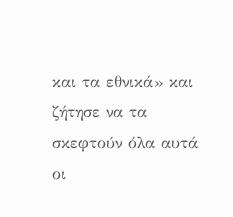και τα εθνικά» και ζήτησε να τα σκεφτούν όλα αυτά οι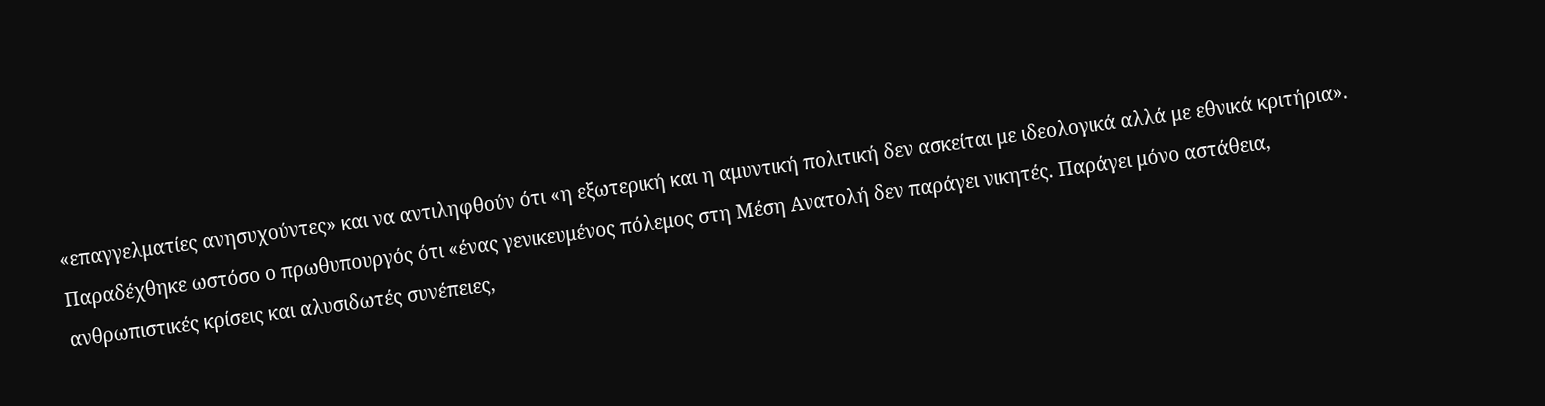«επαγγελματίες ανησυχούντες» και να αντιληφθούν ότι «η εξωτερική και η αμυντική πολιτική δεν ασκείται με ιδεολογικά αλλά με εθνικά κριτήρια». Παραδέχθηκε ωστόσο ο πρωθυπουργός ότι «ένας γενικευμένος πόλεμος στη Μέση Ανατολή δεν παράγει νικητές. Παράγει μόνο αστάθεια, ανθρωπιστικές κρίσεις και αλυσιδωτές συνέπειες,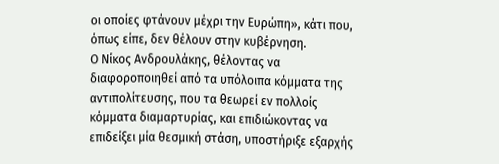οι οποίες φτάνουν μέχρι την Ευρώπη», κάτι που, όπως είπε, δεν θέλουν στην κυβέρνηση.
Ο Νίκος Ανδρουλάκης, θέλοντας να διαφοροποιηθεί από τα υπόλοιπα κόμματα της αντιπολίτευσης, που τα θεωρεί εν πολλοίς κόμματα διαμαρτυρίας, και επιδιώκοντας να επιδείξει μία θεσμική στάση, υποστήριξε εξαρχής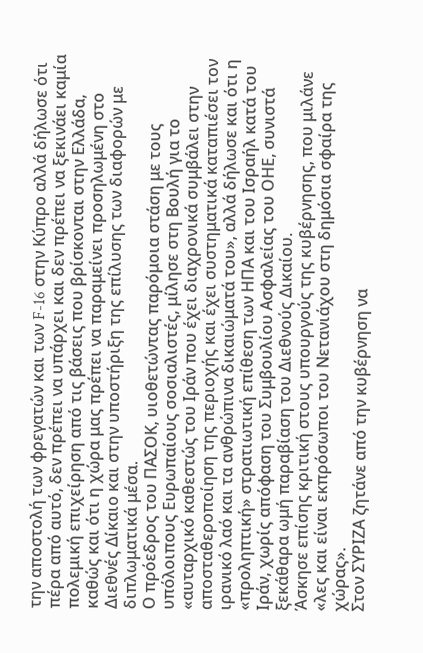την αποστολή των φρεγατών και των F-16 στην Κύπρο αλλά δήλωσε ότι πέρα από αυτό, δεν πρέπει να υπάρχει και δεν πρέπει να ξεκινάει καμία πολεμική επιχείρηση από τις βάσεις που βρίσκονται στην Ελλάδα, καθώς και ότι η χώρα μας πρέπει να παραμείνει προσηλωμένη στο Διεθνές Δίκαιο και στην υποστήριξη της επίλυσης των διαφορών με διπλωματικά μέσα.
Ο πρόεδρος του ΠΑΣΟΚ, υιοθετώντας παρόμοια στάση με τους υπόλοιπους Ευρωπαίους σοσιαλιστές, μίλησε στη Βουλή για το «αυταρχικό καθεστώς του Ιράν που έχει διαχρονικά συμβάλει στην αποσταθεροποίηση της περιοχής και έχει συστηματικά καταπιέσει τον ιρανικό λαό και τα ανθρώπινα δικαιώματά του», αλλά δήλωσε και ότι η «προληπτική» στρατιωτική επίθεση των ΗΠΑ και του Ισραήλ κατά του Ιράν, χωρίς απόφαση του Συμβουλίου Ασφαλείας του ΟΗΕ, συνιστά ξεκάθαρα ωμή παραβίαση του Διεθνούς Δικαίου.
Άσκησε επίσης κριτική στους υπουργούς της κυβέρνησης, που μιλάνε «λες και είναι εκπρόσωποι του Νετανιάχου στη δημόσια σφαίρα της χώρας».
Στον ΣΥΡΙΖΑ ζητάνε από την κυβέρνηση να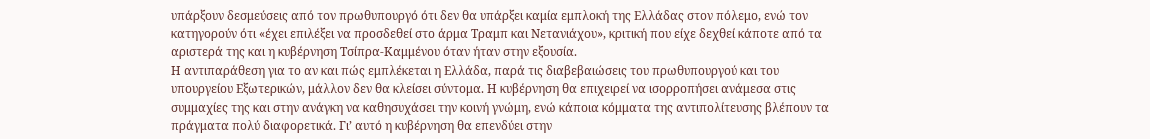υπάρξουν δεσμεύσεις από τον πρωθυπουργό ότι δεν θα υπάρξει καμία εμπλοκή της Ελλάδας στον πόλεμο, ενώ τον κατηγορούν ότι «έχει επιλέξει να προσδεθεί στο άρμα Τραμπ και Νετανιάχου», κριτική που είχε δεχθεί κάποτε από τα αριστερά της και η κυβέρνηση Τσίπρα-Καμμένου όταν ήταν στην εξουσία.
Η αντιπαράθεση για το αν και πώς εμπλέκεται η Ελλάδα, παρά τις διαβεβαιώσεις του πρωθυπουργού και του υπουργείου Εξωτερικών, μάλλον δεν θα κλείσει σύντομα. Η κυβέρνηση θα επιχειρεί να ισορροπήσει ανάμεσα στις συμμαχίες της και στην ανάγκη να καθησυχάσει την κοινή γνώμη, ενώ κάποια κόμματα της αντιπολίτευσης βλέπουν τα πράγματα πολύ διαφορετικά. Γι’ αυτό η κυβέρνηση θα επενδύει στην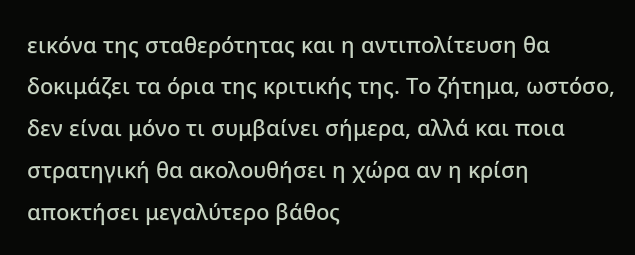εικόνα της σταθερότητας και η αντιπολίτευση θα δοκιμάζει τα όρια της κριτικής της. Το ζήτημα, ωστόσο, δεν είναι μόνο τι συμβαίνει σήμερα, αλλά και ποια στρατηγική θα ακολουθήσει η χώρα αν η κρίση αποκτήσει μεγαλύτερο βάθος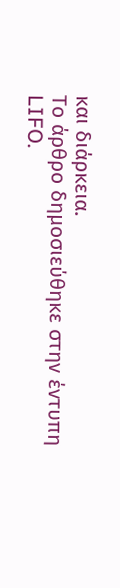και διάρκεια.
Το άρθρο δημοσιεύθηκε στην έντυπη LIFO.